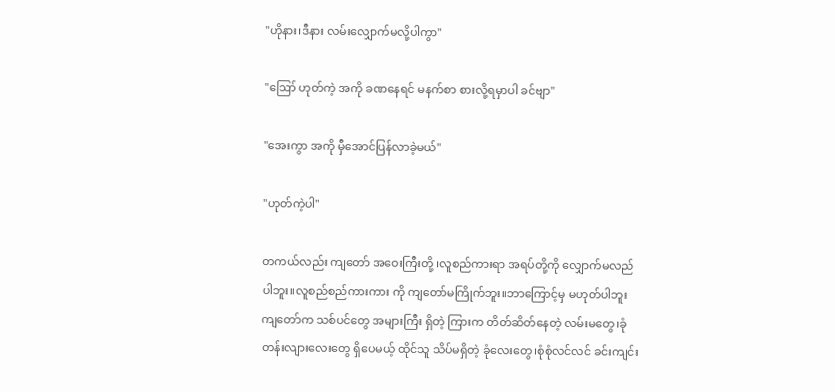"ဟိုနား၊ဒီနား လမ်းလျှောက်မလို့ပါကွာ"

"ဪ ဟုတ်ကဲ့ အကို ခဏနေရင် မနက်စာ စားလို့ရမှာပါ ခင်ဗျာ"

"အေးကွာ အကို မှီအောင်ပြန်လာခဲ့မယ်"

"ဟုတ်ကဲ့ပါ"

တကယ်လည်း ကျတော် အဝေးကြီးတို့ ၊လူစည်ကားရာ အရပ်တို့ကို လျှောက်မလည်ပါဘူး။လူစည်စည်ကားကား ကို ကျတော်မကြိုက်ဘူး။ဘာကြောင့်မှ မဟုတ်ပါဘူး ကျတော်က သစ်ပင်တွေ အများကြီး ရှိတဲ့ ကြားက တိတ်ဆိတ်နေတဲ့ လမ်းမတွေ၊ခုံတန်းလျားလေးတွေ ရှိပေမယ့် ထိုင်သူ သိပ်မရှိတဲ့ ခုံလေးတွေ၊စုံစုံလင်လင် ခင်းကျင်း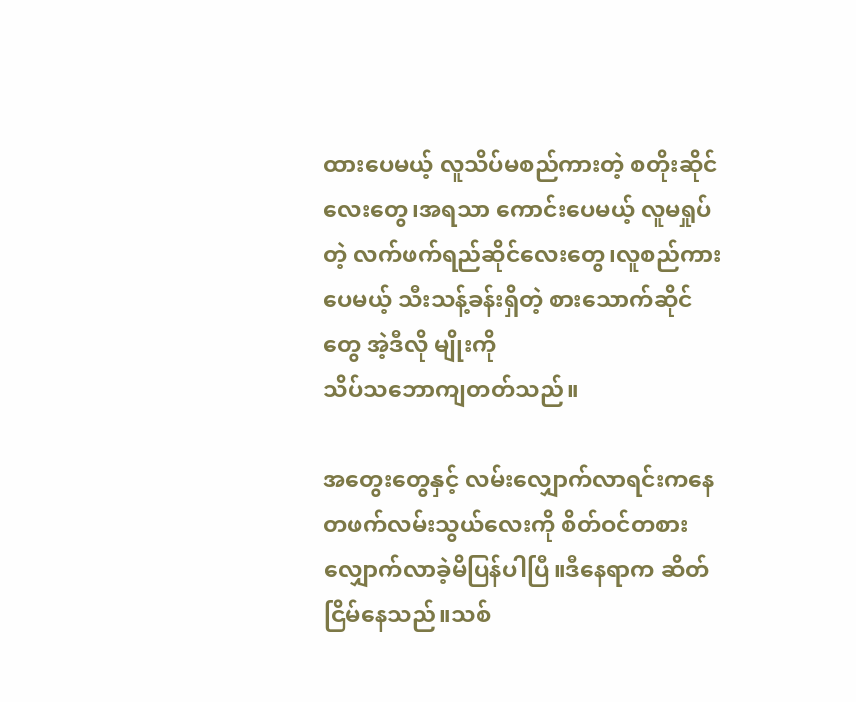ထားပေမယ့် လူသိပ်မစည်ကားတဲ့ စတိုးဆိုင်လေးတွေ၊အရသာ ကောင်းပေမယ့် လူမရှုပ်တဲ့ လက်ဖက်ရည်ဆိုင်လေးတွေ၊လူစည်ကားပေမယ့် သီးသန့်ခန်းရှိတဲ့ စားသောက်ဆိုင်တွေ အဲ့ဒီလို မျိုးကို
သိပ်သဘောကျတတ်သည်။

အတွေးတွေနှင့် လမ်းလျှောက်လာရင်းကနေ တဖက်လမ်းသွယ်လေးကို စိတ်ဝင်တစား လျှောက်လာခဲ့မိပြန်ပါပြီ။ဒီနေရာက ဆိတ်ငြိမ်နေသည်။သစ်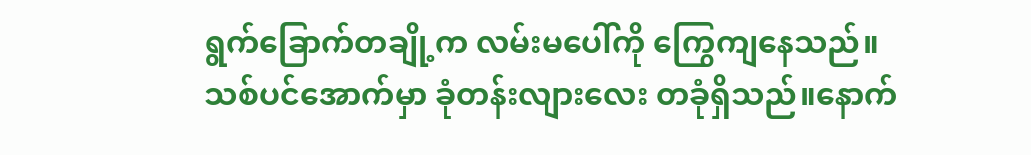ရွက်ခြောက်တချို့က လမ်းမပေါ်ကို ကြွေကျနေသည်။
သစ်ပင်အောက်မှာ ခုံတန်းလျားလေး တခုံရှိသည်။နောက်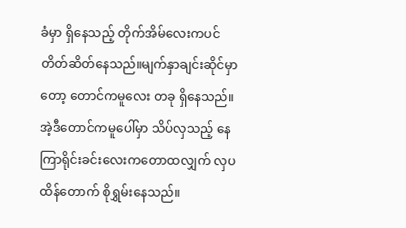ခံမှာ ရှိနေသည့် တိုက်အိမ်လေးကပင် တိတ်ဆိတ်နေသည်။မျက်နှာချင်းဆိုင်မှာတော့ တောင်ကမူလေး တခု ရှိနေသည်။အဲ့ဒီတောင်ကမူပေါ်မှာ သိပ်လှသည့် နေကြာရိုင်းခင်းလေးကတောထလျှက် လှပထိန်တောက် စိုရွှမ်းနေသည်။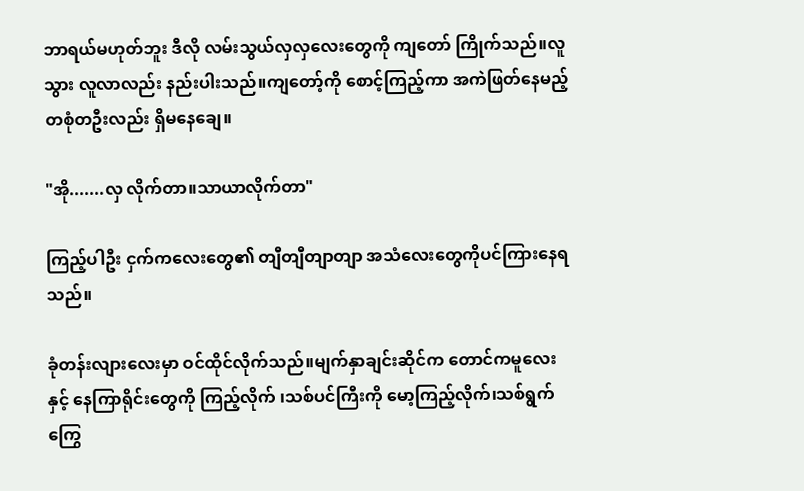ဘာရယ်မဟုတ်ဘူး ဒီလို လမ်းသွယ်လှလှလေးတွေကို ကျတော် ကြိုက်သည်။လူသွား လူလာလည်း နည်းပါးသည်။ကျတော့်ကို စောင့်ကြည့်ကာ အကဲဖြတ်နေမည့် တစုံတဦးလည်း ရှိမနေချေ။

"အို.......လှ လိုက်တာ။သာယာလိုက်တာ"

ကြည့်ပါဦး ငှက်ကလေးတွေ၏ တျီတျီတျာတျာ အသံလေးတွေကိုပင်ကြားနေရသည်။

ခုံတန်းလျားလေးမှာ ဝင်ထိုင်လိုက်သည်။မျက်နှာချင်းဆိုင်က တောင်ကမူလေးနှင့် နေကြာရိုင်းတွေကို ကြည့်လိုက် ၊သစ်ပင်ကြီးကို မော့ကြည့်လိုက်၊သစ်ရွက်ကြွေ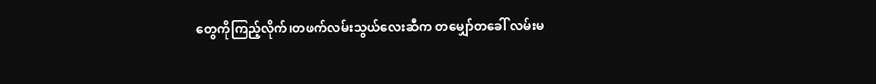တွေကိုကြည့်လိုက်၊တဖက်လမ်းသွယ်လေးဆီက တမျှော်တခေါ် လမ်းမ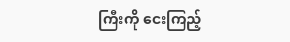ကြီးကို ငေးကြည့်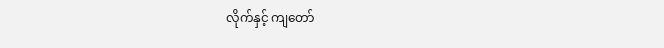လိုက်နှင့် ကျတော်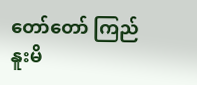တော်တော် ကြည်နူးမိ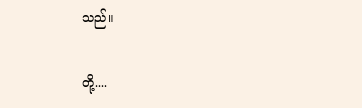သည်။

တို့....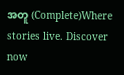အတူ (Complete)Where stories live. Discover now